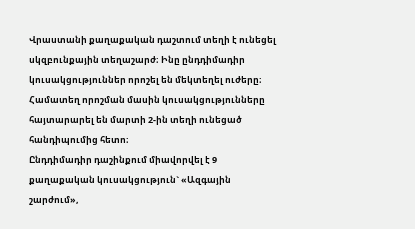Վրաստանի քաղաքական դաշտում տեղի է ունեցել սկզբունքային տեղաշարժ։ Ինը ընդդիմադիր կուսակցություններ որոշել են մեկտեղել ուժերը։ Համատեղ որոշման մասին կուսակցությունները հայտարարել են մարտի 2-ին տեղի ունեցած հանդիպումից հետո։
Ընդդիմադիր դաշինքում միավորվել է 9 քաղաքական կուսակցություն` «Ազգային շարժում»,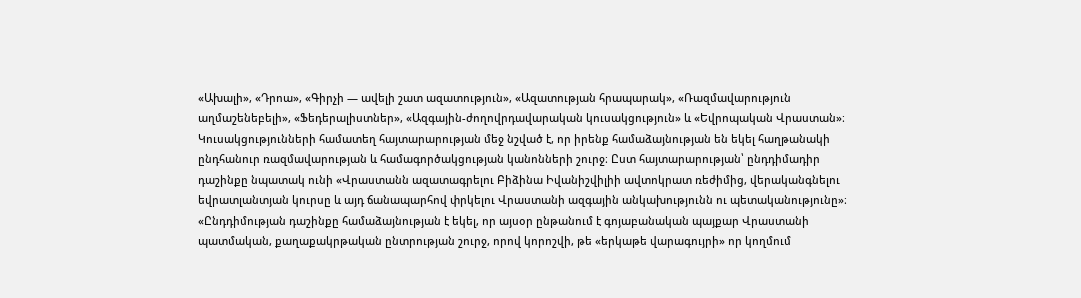«Ախալի», «Դրոա», «Գիրչի — ավելի շատ ազատություն», «Ազատության հրապարակ», «Ռազմավարություն աղմաշենեբելի», «Ֆեդերալիստներ», «Ազգային-ժողովրդավարական կուսակցություն» և «Եվրոպական Վրաստան»։
Կուսակցությունների համատեղ հայտարարության մեջ նշված է, որ իրենք համաձայնության են եկել հաղթանակի ընդհանուր ռազմավարության և համագործակցության կանոնների շուրջ։ Ըստ հայտարարության՝ ընդդիմադիր դաշինքը նպատակ ունի «Վրաստանն ազատագրելու Բիձինա Իվանիշվիլիի ավտոկրատ ռեժիմից, վերականգնելու եվրատլանտյան կուրսը և այդ ճանապարհով փրկելու Վրաստանի ազգային անկախությունն ու պետականությունը»։
«Ընդդիմության դաշինքը համաձայնության է եկել, որ այսօր ընթանում է գոյաբանական պայքար Վրաստանի պատմական, քաղաքակրթական ընտրության շուրջ, որով կորոշվի, թե «երկաթե վարագույրի» որ կողմում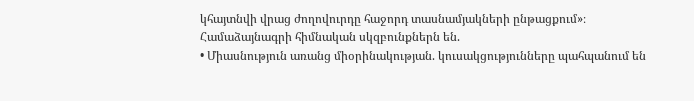կհայտնվի վրաց ժողովուրդը հաջորդ տասնամյակների ընթացքում»։
Համաձայնագրի հիմնական սկզբունքներն են.
• Միասնություն առանց միօրինակության. կուսակցությունները պահպանում են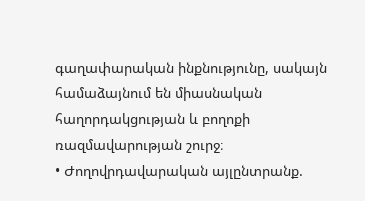գաղափարական ինքնությունը, սակայն համաձայնում են միասնական հաղորդակցության և բողոքի ռազմավարության շուրջ։
• Ժողովրդավարական այլընտրանք.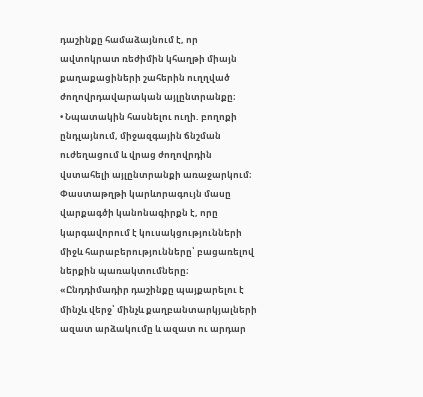դաշինքը համաձայնում է, որ ավտոկրատ ռեժիմին կհաղթի միայն քաղաքացիների շահերին ուղղված ժողովրդավարական այլընտրանքը։
• Նպատակին հասնելու ուղի. բողոքի ընդլայնում, միջազգային ճնշման ուժեղացում և վրաց ժողովրդին վստահելի այլընտրանքի առաջարկում։
Փաստաթղթի կարևորագույն մասը վարքագծի կանոնագիրքն է, որը կարգավորում է կուսակցությունների միջև հարաբերությունները՝ բացառելով ներքին պառակտումները։
«Ընդդիմադիր դաշինքը պայքարելու է մինչև վերջ՝ մինչև քաղբանտարկյալների ազատ արձակումը և ազատ ու արդար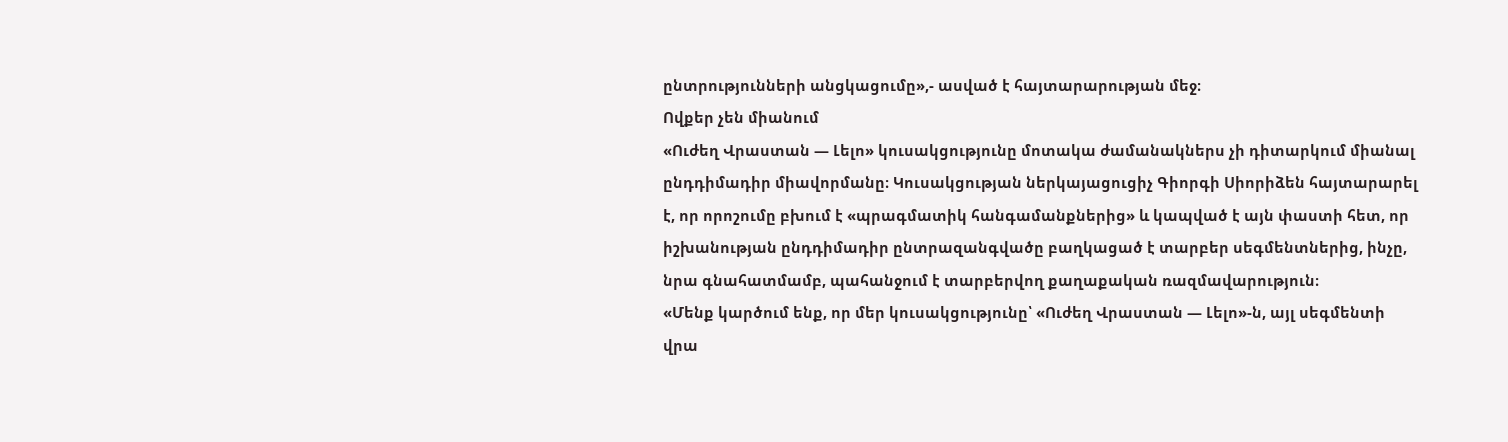ընտրությունների անցկացումը»,- ասված է հայտարարության մեջ։
Ովքեր չեն միանում
«Ուժեղ Վրաստան — Լելո» կուսակցությունը մոտակա ժամանակներս չի դիտարկում միանալ ընդդիմադիր միավորմանը։ Կուսակցության ներկայացուցիչ Գիորգի Սիորիձեն հայտարարել է, որ որոշումը բխում է «պրագմատիկ հանգամանքներից» և կապված է այն փաստի հետ, որ իշխանության ընդդիմադիր ընտրազանգվածը բաղկացած է տարբեր սեգմենտներից, ինչը, նրա գնահատմամբ, պահանջում է տարբերվող քաղաքական ռազմավարություն։
«Մենք կարծում ենք, որ մեր կուսակցությունը՝ «Ուժեղ Վրաստան — Լելո»-ն, այլ սեգմենտի վրա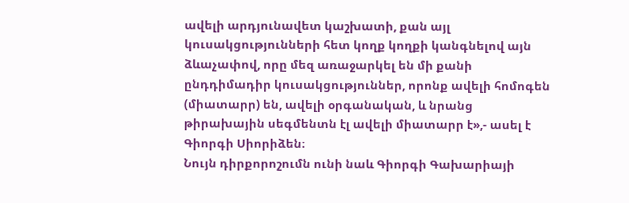ավելի արդյունավետ կաշխատի, քան այլ կուսակցությունների հետ կողք կողքի կանգնելով այն ձևաչափով, որը մեզ առաջարկել են մի քանի ընդդիմադիր կուսակցություններ, որոնք ավելի հոմոգեն (միատարր) են, ավելի օրգանական, և նրանց թիրախային սեգմենտն էլ ավելի միատարր է»,- ասել է Գիորգի Սիորիձեն։
Նույն դիրքորոշումն ունի նաև Գիորգի Գախարիայի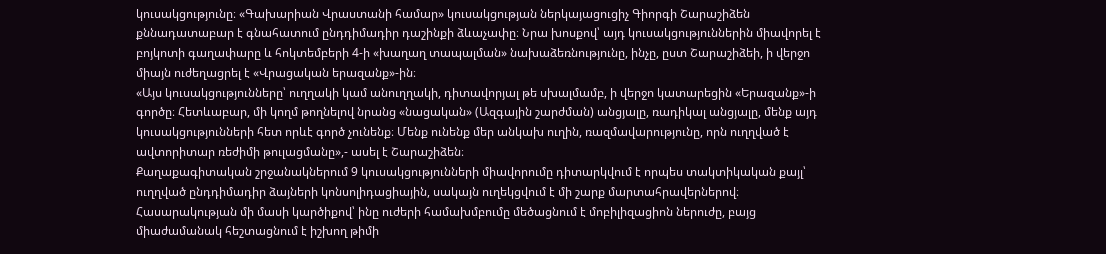կուսակցությունը։ «Գախարիան Վրաստանի համար» կուսակցության ներկայացուցիչ Գիորգի Շարաշիձեն քննադատաբար է գնահատում ընդդիմադիր դաշինքի ձևաչափը։ Նրա խոսքով՝ այդ կուսակցություններին միավորել է բոյկոտի գաղափարը և հոկտեմբերի 4-ի «խաղաղ տապալման» նախաձեռնությունը, ինչը, ըստ Շարաշիձեի, ի վերջո միայն ուժեղացրել է «Վրացական երազանք»-ին։
«Այս կուսակցությունները՝ ուղղակի կամ անուղղակի, դիտավորյալ թե սխալմամբ, ի վերջո կատարեցին «Երազանք»-ի գործը։ Հետևաբար, մի կողմ թողնելով նրանց «նացական» (Ազգային շարժման) անցյալը, ռադիկալ անցյալը, մենք այդ կուսակցությունների հետ որևէ գործ չունենք։ Մենք ունենք մեր անկախ ուղին, ռազմավարությունը, որն ուղղված է ավտորիտար ռեժիմի թուլացմանը»,- ասել է Շարաշիձեն։
Քաղաքագիտական շրջանակներում 9 կուսակցությունների միավորումը դիտարկվում է որպես տակտիկական քայլ՝ ուղղված ընդդիմադիր ձայների կոնսոլիդացիային, սակայն ուղեկցվում է մի շարք մարտահրավերներով։
Հասարակության մի մասի կարծիքով՝ ինը ուժերի համախմբումը մեծացնում է մոբիլիզացիոն ներուժը, բայց միաժամանակ հեշտացնում է իշխող թիմի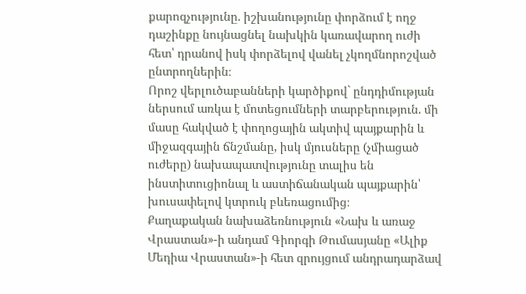քարոզչությունը. իշխանությունը փորձում է ողջ դաշինքը նույնացնել նախկին կառավարող ուժի հետ՝ դրանով իսկ փորձելով վանել չկողմնորոշված ընտրողներին։
Որոշ վերլուծաբանների կարծիքով` ընդդիմության ներսում առկա է մոտեցումների տարբերություն. մի մասը հակված է փողոցային ակտիվ պայքարին և միջազգային ճնշմանը, իսկ մյուսները (չմիացած ուժերը) նախապատվությունը տալիս են ինստիտուցիոնալ և աստիճանական պայքարին՝ խուսափելով կտրուկ բևեռացումից։
Քաղաքական նախաձեռնություն «Նախ և առաջ Վրաստան»-ի անդամ Գիորգի Թումասյանը «Ալիք Մեդիա Վրաստան»-ի հետ զրույցում անդրադարձավ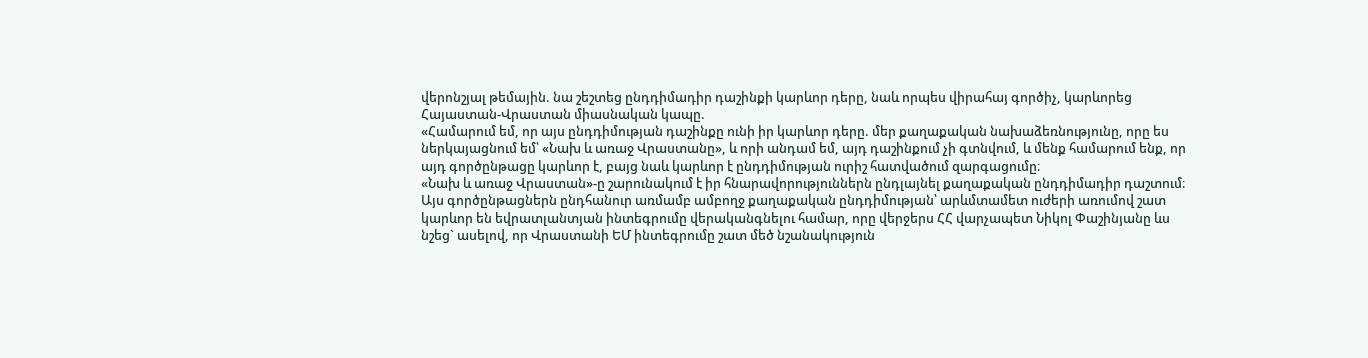վերոնշյալ թեմային. նա շեշտեց ընդդիմադիր դաշինքի կարևոր դերը, նաև որպես վիրահայ գործիչ, կարևորեց Հայաստան-Վրաստան միասնական կապը.
«Համարում եմ, որ այս ընդդիմության դաշինքը ունի իր կարևոր դերը. մեր քաղաքական նախաձեռնությունը, որը ես ներկայացնում եմ՝ «Նախ և առաջ Վրաստանը», և որի անդամ եմ, այդ դաշինքում չի գտնվում, և մենք համարում ենք, որ այդ գործընթացը կարևոր է, բայց նաև կարևոր է ընդդիմության ուրիշ հատվածում զարգացումը։
«Նախ և առաջ Վրաստան»-ը շարունակում է իր հնարավորություններն ընդլայնել քաղաքական ընդդիմադիր դաշտում։ Այս գործընթացներն ընդհանուր առմամբ ամբողջ քաղաքական ընդդիմության՝ արևմտամետ ուժերի առումով շատ կարևոր են եվրատլանտյան ինտեգրումը վերականգնելու համար, որը վերջերս ՀՀ վարչապետ Նիկոլ Փաշինյանը ևս նշեց` ասելով, որ Վրաստանի ԵՄ ինտեգրումը շատ մեծ նշանակություն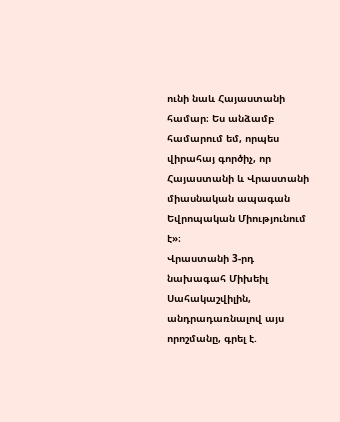ունի նաև Հայաստանի համար։ Ես անձամբ համարում եմ, որպես վիրահայ գործիչ, որ Հայաստանի և Վրաստանի միասնական ապագան Եվրոպական Միությունում է»։
Վրաստանի 3-րդ նախագահ Միխեիլ Սահակաշվիլին, անդրադառնալով այս որոշմանը, գրել է.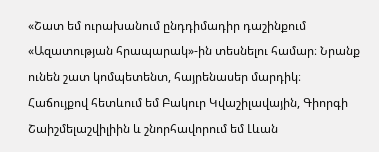«Շատ եմ ուրախանում ընդդիմադիր դաշինքում «Ազատության հրապարակ»-ին տեսնելու համար։ Նրանք ունեն շատ կոմպետենտ, հայրենասեր մարդիկ։ Հաճույքով հետևում եմ Բակուր Կվաշիլավային, Գիորգի Շաիշմելաշվիլիին և շնորհավորում եմ Լևան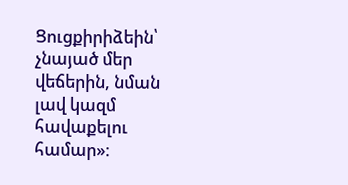Ցուցքիրիձեին՝ չնայած մեր վեճերին, նման լավ կազմ հավաքելու համար»։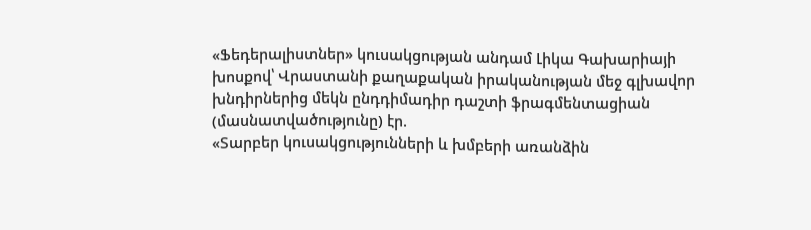«Ֆեդերալիստներ» կուսակցության անդամ Լիկա Գախարիայի խոսքով՝ Վրաստանի քաղաքական իրականության մեջ գլխավոր խնդիրներից մեկն ընդդիմադիր դաշտի ֆրագմենտացիան (մասնատվածությունը) էր.
«Տարբեր կուսակցությունների և խմբերի առանձին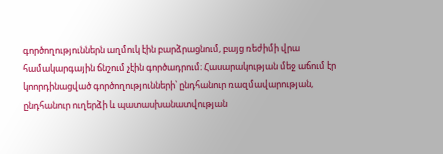գործողություններն աղմուկ էին բարձրացնում, բայց ռեժիմի վրա համակարգային ճնշում չէին գործադրում։ Հասարակության մեջ աճում էր կոորդինացված գործողությունների՝ ընդհանուր ռազմավարության, ընդհանուր ուղերձի և պատասխանատվության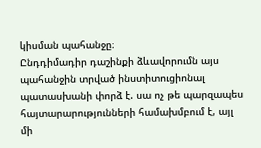կիսման պահանջը։
Ընդդիմադիր դաշինքի ձևավորումն այս պահանջին տրված ինստիտուցիոնալ պատասխանի փորձ է. սա ոչ թե պարզապես հայտարարությունների համախմբում է, այլ մի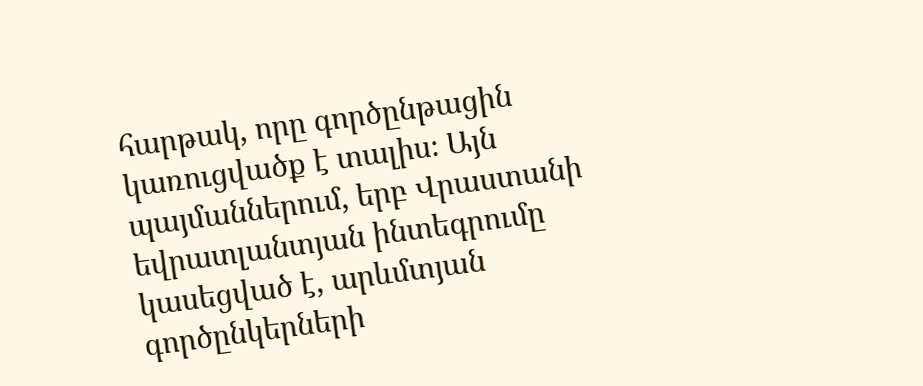հարթակ, որը գործընթացին կառուցվածք է տալիս։ Այն պայմաններում, երբ Վրաստանի եվրատլանտյան ինտեգրումը կասեցված է, արևմտյան գործընկերների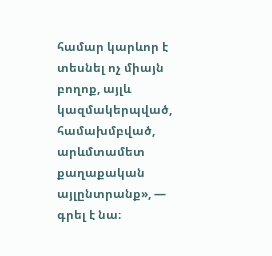համար կարևոր է տեսնել ոչ միայն բողոք, այլև կազմակերպված, համախմբված, արևմտամետ քաղաքական այլընտրանք», — գրել է նա։